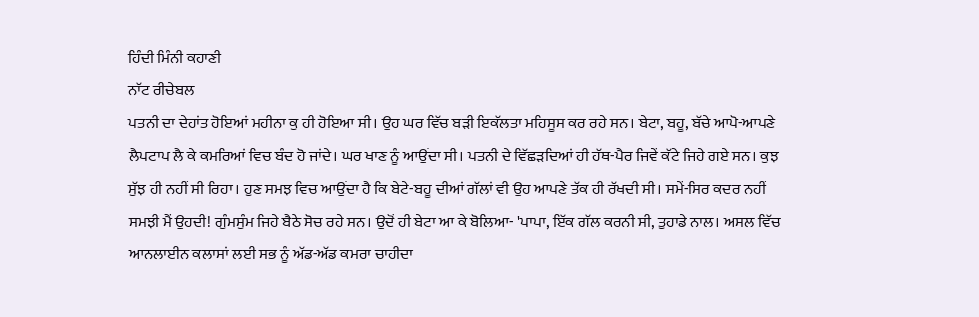ਹਿੰਦੀ ਮਿੰਨੀ ਕਹਾਣੀ
ਨਾੱਟ ਰੀਚੇਬਲ
ਪਤਨੀ ਦਾ ਦੇਹਾਂਤ ਹੋਇਆਂ ਮਹੀਨਾ ਕੁ ਹੀ ਹੋਇਆ ਸੀ। ਉਹ ਘਰ ਵਿੱਚ ਬੜੀ ਇਕੱਲਤਾ ਮਹਿਸੂਸ ਕਰ ਰਹੇ ਸਨ। ਬੇਟਾ, ਬਹੂ, ਬੱਚੇ ਆਪੋ-ਆਪਣੇ ਲੈਪਟਾਪ ਲੈ ਕੇ ਕਮਰਿਆਂ ਵਿਚ ਬੰਦ ਹੋ ਜਾਂਦੇ। ਘਰ ਖਾਣ ਨੂੰ ਆਉਂਦਾ ਸੀ। ਪਤਨੀ ਦੇ ਵਿੱਛੜਦਿਆਂ ਹੀ ਹੱਥ-ਪੈਰ ਜਿਵੇਂ ਕੱਟੇ ਜਿਹੇ ਗਏ ਸਨ। ਕੁਝ ਸੁੱਝ ਹੀ ਨਹੀਂ ਸੀ ਰਿਹਾ। ਹੁਣ ਸਮਝ ਵਿਚ ਆਉਂਦਾ ਹੈ ਕਿ ਬੇਟੇ-ਬਹੂ ਦੀਆਂ ਗੱਲਾਂ ਵੀ ਉਹ ਆਪਣੇ ਤੱਕ ਹੀ ਰੱਖਦੀ ਸੀ। ਸਮੇਂ-ਸਿਰ ਕਦਰ ਨਹੀਂ ਸਮਝੀ ਮੈਂ ਉਹਦੀ! ਗੁੰਮਸੁੰਮ ਜਿਹੇ ਬੈਠੇ ਸੋਚ ਰਹੇ ਸਨ। ਉਦੋਂ ਹੀ ਬੇਟਾ ਆ ਕੇ ਬੋਲਿਆ- 'ਪਾਪਾ, ਇੱਕ ਗੱਲ ਕਰਨੀ ਸੀ, ਤੁਹਾਡੇ ਨਾਲ। ਅਸਲ ਵਿੱਚ ਆਨਲਾਈਨ ਕਲਾਸਾਂ ਲਈ ਸਭ ਨੂੰ ਅੱਡ-ਅੱਡ ਕਮਰਾ ਚਾਹੀਦਾ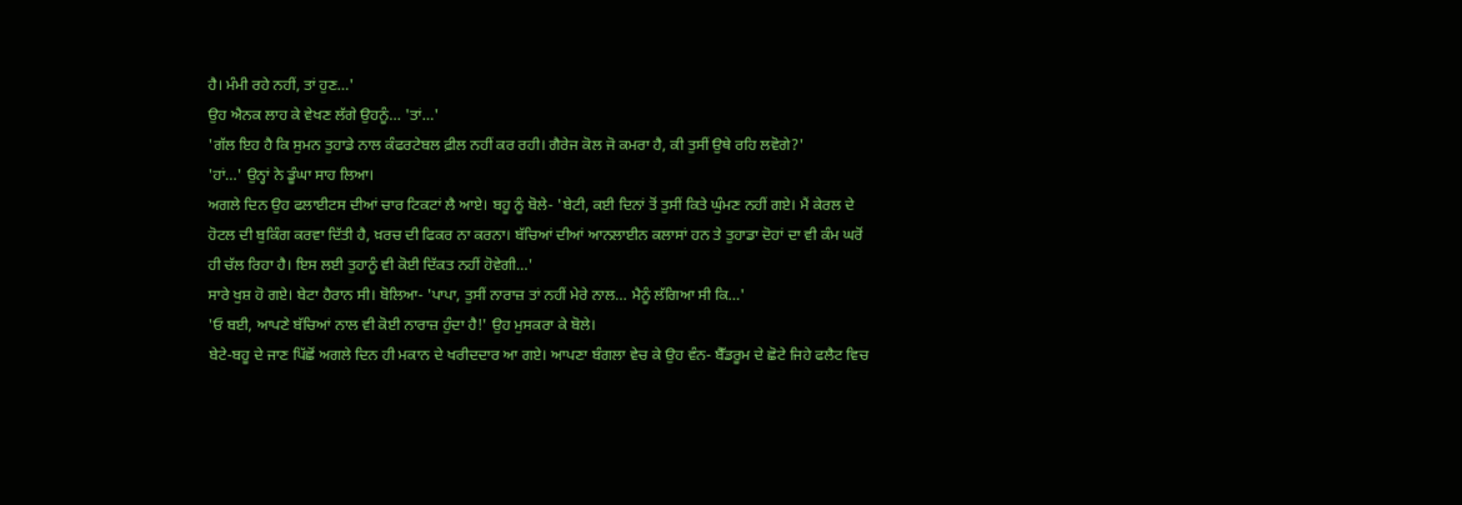ਹੈ। ਮੰਮੀ ਰਹੇ ਨਹੀਂ, ਤਾਂ ਹੁਣ...'
ਉਹ ਐਨਕ ਲਾਹ ਕੇ ਵੇਖਣ ਲੱਗੇ ਉਹਨੂੰ... 'ਤਾਂ...'
'ਗੱਲ ਇਹ ਹੈ ਕਿ ਸੁਮਨ ਤੁਹਾਡੇ ਨਾਲ ਕੰਫਰਟੇਬਲ ਫ਼ੀਲ ਨਹੀਂ ਕਰ ਰਹੀ। ਗੈਰੇਜ ਕੋਲ ਜੋ ਕਮਰਾ ਹੈ, ਕੀ ਤੁਸੀਂ ਉਥੇ ਰਹਿ ਲਵੋਗੇ?'
'ਹਾਂ...' ਉਨ੍ਹਾਂ ਨੇ ਡੂੰਘਾ ਸਾਹ ਲਿਆ।
ਅਗਲੇ ਦਿਨ ਉਹ ਫਲਾਈਟਸ ਦੀਆਂ ਚਾਰ ਟਿਕਟਾਂ ਲੈ ਆਏ। ਬਹੂ ਨੂੰ ਬੋਲੇ- 'ਬੇਟੀ, ਕਈ ਦਿਨਾਂ ਤੋਂ ਤੁਸੀਂ ਕਿਤੇ ਘੁੰਮਣ ਨਹੀਂ ਗਏ। ਮੈਂ ਕੇਰਲ ਦੇ ਹੋਟਲ ਦੀ ਬੁਕਿੰਗ ਕਰਵਾ ਦਿੱਤੀ ਹੈ, ਖ਼ਰਚ ਦੀ ਫਿਕਰ ਨਾ ਕਰਨਾ। ਬੱਚਿਆਂ ਦੀਆਂ ਆਨਲਾਈਨ ਕਲਾਸਾਂ ਹਨ ਤੇ ਤੁਹਾਡਾ ਦੋਹਾਂ ਦਾ ਵੀ ਕੰਮ ਘਰੋਂ ਹੀ ਚੱਲ ਰਿਹਾ ਹੈ। ਇਸ ਲਈ ਤੁਹਾਨੂੰ ਵੀ ਕੋਈ ਦਿੱਕਤ ਨਹੀਂ ਹੋਵੇਗੀ...'
ਸਾਰੇ ਖੁਸ਼ ਹੋ ਗਏ। ਬੇਟਾ ਹੈਰਾਨ ਸੀ। ਬੋਲਿਆ- 'ਪਾਪਾ, ਤੁਸੀਂ ਨਾਰਾਜ਼ ਤਾਂ ਨਹੀਂ ਮੇਰੇ ਨਾਲ... ਮੈਨੂੰ ਲੱਗਿਆ ਸੀ ਕਿ...'
'ਓ ਬਈ, ਆਪਣੇ ਬੱਚਿਆਂ ਨਾਲ ਵੀ ਕੋਈ ਨਾਰਾਜ਼ ਹੁੰਦਾ ਹੈ!' ਉਹ ਮੁਸਕਰਾ ਕੇ ਬੋਲੇ।
ਬੇਟੇ-ਬਹੂ ਦੇ ਜਾਣ ਪਿੱਛੋਂ ਅਗਲੇ ਦਿਨ ਹੀ ਮਕਾਨ ਦੇ ਖਰੀਦਦਾਰ ਆ ਗਏ। ਆਪਣਾ ਬੰਗਲਾ ਵੇਚ ਕੇ ਉਹ ਵੰਨ- ਬੈੱਡਰੂਮ ਦੇ ਛੋਟੇ ਜਿਹੇ ਫਲੈਟ ਵਿਚ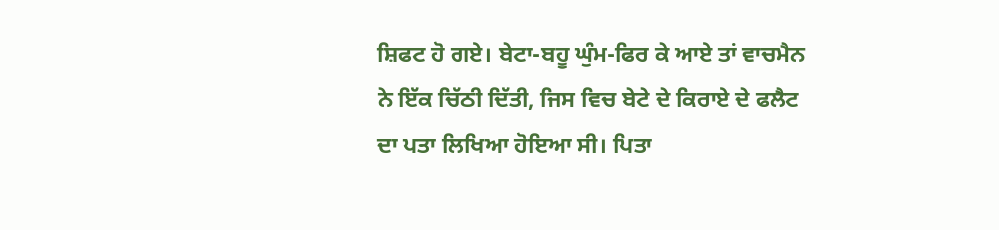ਸ਼ਿਫਟ ਹੋ ਗਏ। ਬੇਟਾ-ਬਹੂ ਘੁੰਮ-ਫਿਰ ਕੇ ਆਏ ਤਾਂ ਵਾਚਮੈਨ ਨੇ ਇੱਕ ਚਿੱਠੀ ਦਿੱਤੀ, ਜਿਸ ਵਿਚ ਬੇਟੇ ਦੇ ਕਿਰਾਏ ਦੇ ਫਲੈਟ ਦਾ ਪਤਾ ਲਿਖਿਆ ਹੋਇਆ ਸੀ। ਪਿਤਾ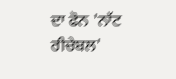ਦਾ ਫੋਨ 'ਨਾੱਟ ਰੀਚੇਬਲ'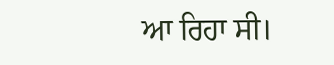ਆ ਰਿਹਾ ਸੀ।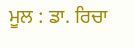ਮੂਲ : ਡਾ. ਰਿਚਾ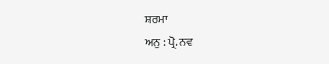ਸ਼ਰਮਾ
ਅਨੁ : ਪ੍ਰੋ. ਨਵ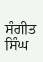ਸੰਗੀਤ ਸਿੰਘ